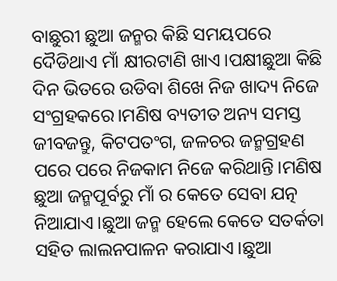ବାଛୁରୀ ଛୁଆ ଜନ୍ମର କିଛି ସମୟପରେ ଦୈଡିଥାଏ ମାଁ କ୍ଷୀରଟାଣି ଖାଏ।ପକ୍ଷୀଛୁଆ କିଛି ଦିନ ଭିତରେ ଉଡିବା ଶିଖେ ନିଜ ଖାଦ୍ୟ ନିଜେ ସଂଗ୍ରହକରେ।ମଣିଷ ବ୍ୟତୀତ ଅନ୍ୟ ସମସ୍ତ ଜୀବଜନ୍ତୁ, କିଟପତଂଗ, ଜଳଚର ଜନ୍ମଗ୍ରହଣ ପରେ ପରେ ନିଜକାମ ନିଜେ କରିଥାନ୍ତି।ମଣିଷ ଛୁଆ ଜନ୍ମପୂର୍ବରୁ ମାଁ ର କେତେ ସେବା ଯତ୍ନ ନିଆଯାଏ।ଛୁଆ ଜନ୍ମ ହେଲେ କେତେ ସତର୍କତା ସହିତ ଲାଲନପାଳନ କରାଯାଏ।ଛୁଆ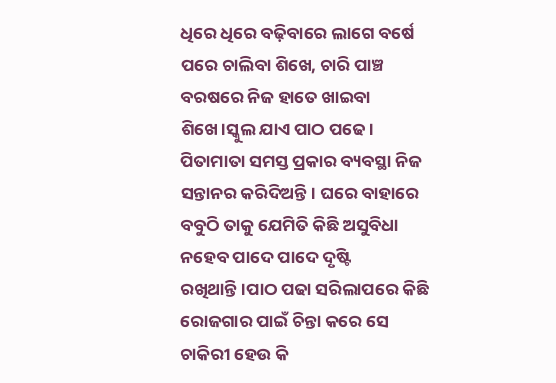ଧିରେ ଧିରେ ବଢ଼ିବାରେ ଲାଗେ ବର୍ଷେ ପରେ ଚାଲିବା ଶିଖେ, ଚାରି ପାଞ୍ଚ ବରଷରେ ନିଜ ହାତେ ଖାଇବା ଶିଖେ।ସ୍କୁଲ ଯାଏ ପାଠ ପଢେ। ପିତାମାତା ସମସ୍ତ ପ୍ରକାର ବ୍ୟବସ୍ଥା ନିଜ ସନ୍ତାନର କରିଦିଅନ୍ତି। ଘରେ ବାହାରେ ବବୁଠି ତାକୁ ଯେମିତି କିଛି ଅସୁବିଧା ନହେବ ପାଦେ ପାଦେ ଦୃଷ୍ଟି ରଖିଥାନ୍ତି।ପାଠ ପଢା ସରିଲାପରେ କିଛି ରୋଜଗାର ପାଇଁ ଚିନ୍ତା କରେ ସେ ଚାକିରୀ ହେଉ କି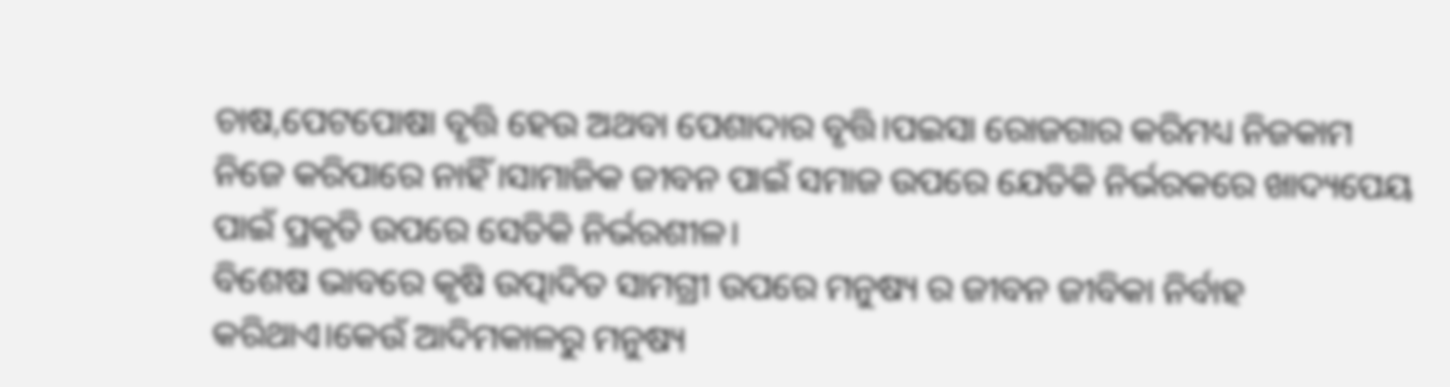ଚାଷ,ପେଟପୋଷା ବୃତ୍ତି ହେଉ ଅଥବା ପେଶାଦାର ବୃତ୍ତି।ପଇସା ରୋଜଗାର କରିମଧ୍ୟ ନିଜକାମ ନିଜେ କରିପାରେ ନାହିଁ।ସାମାଜିକ ଜୀବନ ପାଇଁ ସମାଜ ଉପରେ ଯେତିକି ନିର୍ଭରକରେ ଖାଦ୍ୟପେୟ ପାଇଁ ପ୍ରକୃତି ଉପରେ ସେତିକି ନିର୍ଭରଶୀଳ।
ବିଶେଷ ଭାବରେ କୃଷି ଉତ୍ପାଦିତ ସାମଗ୍ରୀ ଉପରେ ମନୁଷ୍ୟ ର ଜୀବନ ଜୀବିକା ନିର୍ବାହ କରିଥାଏ।କେଉଁ ଆଦିମକାଳରୁ ମନୁଷ୍ୟ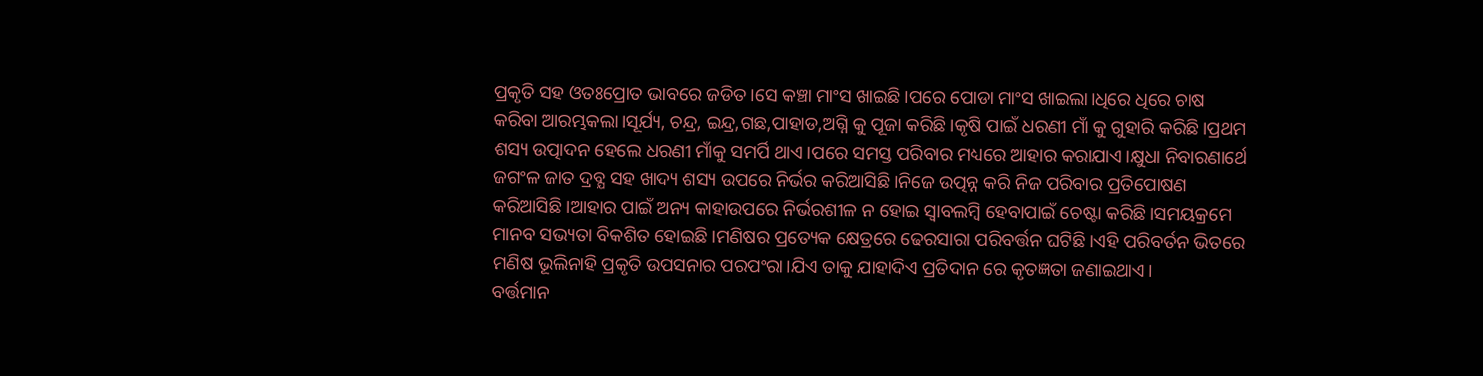ପ୍ରକୃତି ସହ ଓତଃପ୍ରୋତ ଭାବରେ ଜଡିତ।ସେ କଞ୍ଚା ମାଂସ ଖାଇଛି।ପରେ ପୋଡା ମାଂସ ଖାଇଲା।ଧିରେ ଧିରେ ଚାଷ କରିବା ଆରମ୍ଭକଲା।ସୂର୍ଯ୍ୟ, ଚନ୍ଦ୍ର, ଇନ୍ଦ୍ର,ଗଛ,ପାହାଡ,ଅଗ୍ନି କୁ ପୂଜା କରିଛି।କୃଷି ପାଇଁ ଧରଣୀ ମାଁ କୁ ଗୁହାରି କରିଛି।ପ୍ରଥମ ଶସ୍ୟ ଉତ୍ପାଦନ ହେଲେ ଧରଣୀ ମାଁକୁ ସମର୍ପି ଥାଏ।ପରେ ସମସ୍ତ ପରିବାର ମଧ୍ୟରେ ଆହାର କରାଯାଏ।କ୍ଷୁଧା ନିବାରଣାର୍ଥେ ଜଗଂଳ ଜାତ ଦ୍ରବ୍ଯ ସହ ଖାଦ୍ୟ ଶସ୍ୟ ଉପରେ ନିର୍ଭର କରିଆସିଛି।ନିଜେ ଉତ୍ପନ୍ନ କରି ନିଜ ପରିବାର ପ୍ରତିପୋଷଣ କରିଆସିଛି।ଆହାର ପାଇଁ ଅନ୍ୟ କାହାଉପରେ ନିର୍ଭରଶୀଳ ନ ହୋଇ ସ୍ବାବଲମ୍ବି ହେବାପାଇଁ ଚେଷ୍ଟା କରିଛି।ସମୟକ୍ରମେ ମାନବ ସଭ୍ୟତା ବିକଶିତ ହୋଇଛି।ମଣିଷର ପ୍ରତ୍ୟେକ କ୍ଷେତ୍ରରେ ଢେରସାରା ପରିବର୍ତ୍ତନ ଘଟିଛି।ଏହି ପରିବର୍ତନ ଭିତରେ ମଣିଷ ଭୂଲିନାହି ପ୍ରକୃତି ଉପସନାର ପରପଂରା।ଯିଏ ତାକୁ ଯାହାଦିଏ ପ୍ରତିଦାନ ରେ କୃତଜ୍ଞତା ଜଣାଇଥାଏ।
ବର୍ତ୍ତମାନ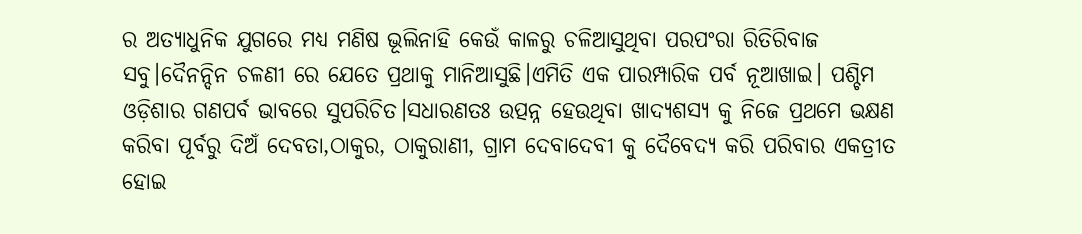ର ଅତ୍ୟାଧୁନିକ ଯୁଗରେ ମଧ୍ୟ ମଣିଷ ଭୂଲିନାହି କେଉଁ କାଳରୁ ଚଳିଆସୁଥିବା ପରପଂରା ରିତିରିବାଜ ସବୁ।ଦୈନନ୍ଦିନ ଚଳଣୀ ରେ ଯେତେ ପ୍ରଥାକୁ ମାନିଆସୁଛି।ଏମିତି ଏକ ପାରମ୍ପାରିକ ପର୍ବ ନୂଆଖାଇ। ପଶ୍ଚିମ ଓଡ଼ିଶାର ଗଣପର୍ବ ଭାବରେ ସୁପରିଚିତ।ସଧାରଣତଃ ଉତ୍ପନ୍ନ ହେଉଥିବା ଖାଦ୍ୟଶସ୍ୟ କୁ ନିଜେ ପ୍ରଥମେ ଭକ୍ଷଣ କରିବା ପୂର୍ବରୁ ଦିଅଁ ଦେବତା,ଠାକୁର, ଠାକୁରାଣୀ, ଗ୍ରାମ ଦେବାଦେବୀ କୁ ଦୈବେଦ୍ୟ କରି ପରିବାର ଏକତ୍ରୀତ ହୋଇ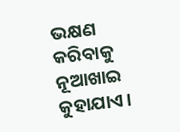ଭକ୍ଷଣ କରିବାକୁ ନୂଆଖାଇ କୁହାଯାଏ।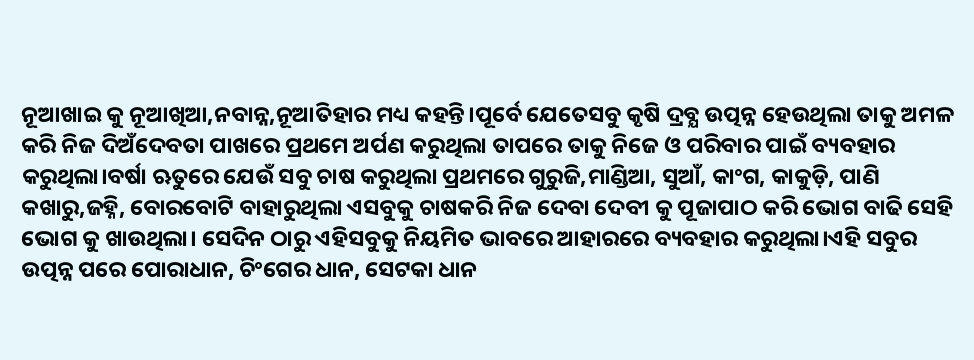ନୂଆଖାଇ କୁ ନୂଆଖିଆ,ନବାନ୍ନ,ନୂଆତିହାର ମଧ୍ୟ କହନ୍ତି।ପୂର୍ବେ ଯେତେସବୁ କୃଷି ଦ୍ରବ୍ଯ ଉତ୍ପନ୍ନ ହେଉଥିଲା ତାକୁ ଅମଳ କରି ନିଜ ଦିଅଁଦେବତା ପାଖରେ ପ୍ରଥମେ ଅର୍ପଣ କରୁଥିଲା ତାପରେ ତାକୁ ନିଜେ ଓ ପରିବାର ପାଇଁ ବ୍ୟବହାର କରୁଥିଲା।ବର୍ଷା ଋତୁରେ ଯେଉଁ ସବୁ ଚାଷ କରୁଥିଲା ପ୍ରଥମରେ ଗୁରୁଜି,ମାଣ୍ଡିଆ, ସୁଆଁ, କାଂଗ, କାକୁଡ଼ି, ପାଣି କଖାରୁ,ଜହ୍ନି, ବୋରବୋଟି ବାହାରୁଥିଲା ଏସବୁକୁ ଚାଷକରି ନିଜ ଦେବା ଦେବୀ କୁ ପୂଜାପାଠ କରି ଭୋଗ ବାଢି ସେହି ଭୋଗ କୁ ଖାଉଥିଲା। ସେଦିନ ଠାରୁ ଏହିସବୁକୁ ନିୟମିତ ଭାବରେ ଆହାରରେ ବ୍ୟବହାର କରୁଥିଲା।ଏହି ସବୁର ଉତ୍ପନ୍ନ ପରେ ପୋରାଧାନ, ଚିଂଗେର ଧାନ, ସେଟକା ଧାନ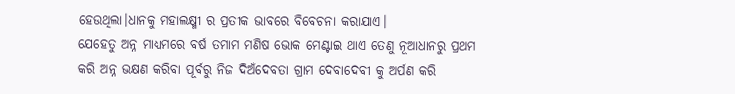ହେଉଥିଲା।ଧାନକୁ ମହାଲକ୍ଷ୍ମୀ ର ପ୍ରତୀକ ଭାବରେ ବିବେଚନା କରାଯାଏ।
ଯେହେତୁ ଅନ୍ନ ମାଧ୍ୟମରେ ବର୍ଷ ତମାମ ମଣିଷ ଭୋକ ମେଣ୍ଟାଇ ଥାଏ ତେଣୁ ନୂଆଧାନରୁ ପ୍ରଥମ କରି ଅନ୍ନ ଭକ୍ଷଣ କରିବା ପୂର୍ବରୁ ନିଜ ଦିଅଁଦେବତା ଗ୍ରାମ ଦେବାଦେବୀ କୁ ଅର୍ପଣ କରି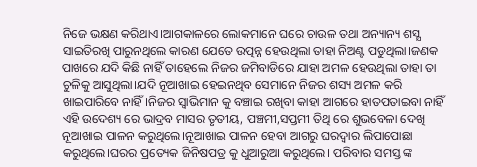ନିଜେ ଭକ୍ଷଣ କରିଥାଏ।ଆଗକାଳରେ ଲୋକମାନେ ଘରେ ଚାଉଳ ତଥା ଅନ୍ୟାନ୍ୟ ଶସ୍ଯ ସାଇତିରଖି ପାରୁନଥିଲେ କାରଣ ଯେତେ ଉତ୍ପନ୍ନ ହେଉଥିଲା ତାହା ନିଅଣ୍ଟ ପଡୁଥିଲା।ଜଣକ ପାଖରେ ଯଦି କିଛି ନାହିଁ ତାହେଲେ ନିଜର ଜମିବାଡିରେ ଯାହା ଅମଳ ହେଉଥିଲା ତାହା ତା ଚୁଳିକୁ ଆସୁଥିଲା।ଯଦି ନୂଆଖାଇ ହେଇନଥିବ ସେମାନେ ନିଜର ଶସ୍ୟ ଅମଳ କରି ଖାଇପାରିବେ ନାହିଁ।ନିଜର ସ୍ବାଭିମାନ କୁ ବଞ୍ଚାଇ ରଖିବା କାହା ଆଗରେ ହାତପତାଇବା ନାହିଁ ଏହି ଉଦେଶ୍ୟ ରେ ଭାଦ୍ରବ ମାସର ତୃତୀୟ, ପଞ୍ଚମୀ,ସପ୍ତମୀ ତିଥି ରେ ଶୁଭବେଳା ଦେଖି ନୂଆଖାଇ ପାଳନ କରୁଥିଲେ।ନୂଆଖାଇ ପାଳନ ହେବା ଆଗରୁ ଘରଦ୍ୱାର ଲିପାପୋଛା କରୁଥିଲେ।ଘରର ପ୍ରତ୍ୟେକ ଜିନିଷପତ୍ର କୁ ଧୁଆରୁଆ କରୁଥିଲେ। ପରିବାର ସମସ୍ତ ଙ୍କ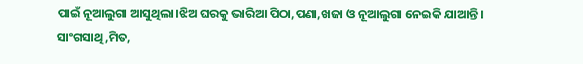ପାଇଁ ନୂଆଲୁଗା ଆସୁଥିଲା।ଝିଅ ଘରକୁ ଭାରିଆ ପିଠା,ପଣା,ଖଜା ଓ ନୂଆଲୁଗା ନେଇକି ଯାଆନ୍ତି। ସାଂଗସାଥି,ମିତ,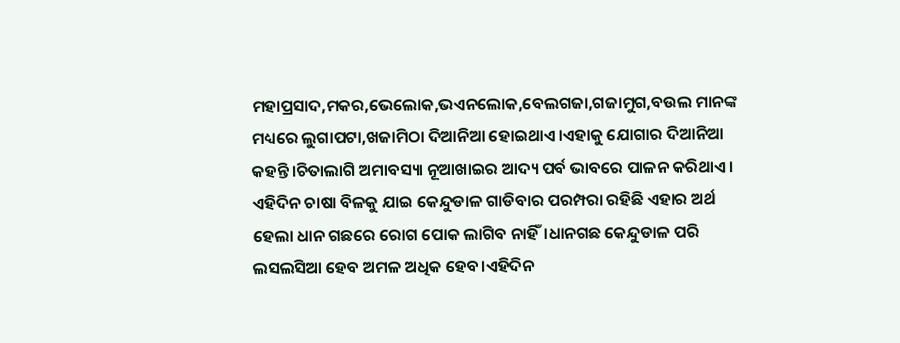ମହାପ୍ରସାଦ,ମକର,ଭେଲୋକ,ଭଏନଲୋକ,ବେଲଗଜା,ଗଜାମୁଗ,ବଉଲ ମାନଙ୍କ ମଧ୍ୟରେ ଲୁଗାପଟା,ଖଜାମିଠା ଦିଆନିଆ ହୋଇଥାଏ।ଏହାକୁ ଯୋଗାର ଦିଆନିଆ କହନ୍ତି।ଚିତାଲାଗି ଅମାବସ୍ୟା ନୂଆଖାଇର ଆଦ୍ୟ ପର୍ବ ଭାବରେ ପାଳନ କରିଥାଏ। ଏହିଦିନ ଚାଷା ବିଳକୁ ଯାଇ କେନ୍ଦୁଡାଳ ଗାଡିବାର ପରମ୍ପରା ରହିଛି ଏହାର ଅର୍ଥ ହେଲା ଧାନ ଗଛରେ ରୋଗ ପୋକ ଲାଗିବ ନାହିଁ।ଧାନଗଛ କେନ୍ଦୁଡାଳ ପରି ଲସଲସିଆ ହେବ ଅମଳ ଅଧିକ ହେବ।ଏହିଦିନ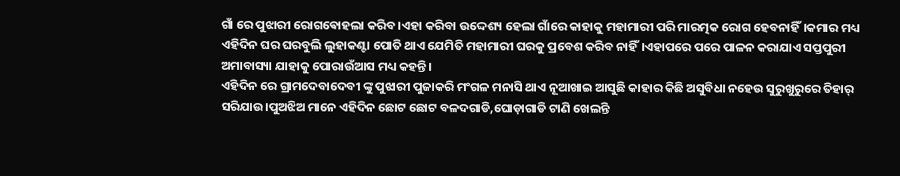ଗାଁ ରେ ପୁଝାରୀ ରୋଗଵୋହଲା କରିବ।ଏହା କରିବା ଉଦ୍ଦେଶ୍ୟ ହେଲା ଗାଁରେ କାହାକୁ ମହାମାରୀ ପରି ମାରତ୍ମକ ରୋଗ ହେବନାହିଁ।କମାର ମଧ୍ୟ ଏହିଦିନ ଘର ଘରବୁଲି ଲୁହାକଣ୍ଟା ପୋତି ଥାଏ ଯେମିତି ମହାମାରୀ ଘରକୁ ପ୍ରବେଶ କରିବ ନାହିଁ।ଏହାପରେ ପରେ ପାଳନ କରାଯାଏ ସପ୍ତପୁରୀ ଅମାବାସ୍ୟା ଯାହାକୁ ପୋରାଉଁଆସ ମଧ୍ୟ କହନ୍ତି।
ଏହିଦିନ ରେ ଗ୍ରାମଦେବାଦେବୀ ଙ୍କୁ ପୁଝାରୀ ପୁଜାକରି ମଂଗଳ ମନାସି ଥାଏ ନୂଆଖାଇ ଆସୁଛି କାହାର କିଛି ଅସୁବିଧା ନହେଉ ସୁରୁଖୁରୁରେ ତିହାର୍ ସରିଯାଉ।ପୁଅଝିଅ ମାନେ ଏହିଦିନ ଛୋଟ ଛୋଟ ବଳଦଗାଡି,ଘୋଡ଼ାଗାଡି ଟାଣି ଖେଲନ୍ତି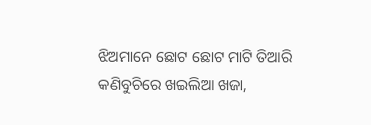ଝିଅମାନେ ଛୋଟ ଛୋଟ ମାଟି ତିଆରି କଣିବୁଚିରେ ଖଇଲିଆ ଖଜା,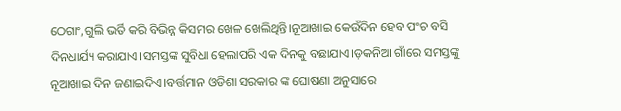ଠେଗାଂ,ଗୁଲି ଭର୍ତି କରି ବିଭିନ୍ନ କିସମର ଖେଳ ଖେଲିଥିନ୍ତି।ନୂଆଖାଇ କେଉଁଦିନ ହେବ ପଂଚ ବସି ଦିନଧାର୍ଯ୍ୟ କରାଯାଏ।ସମସ୍ତଙ୍କ ସୁବିଧା ହେଲାପରି ଏକ ଦିନକୁ ବଛାଯାଏ।ଡ଼କନିଆ ଗାଁରେ ସମସ୍ତଙ୍କୁ ନୂଆଖାଇ ଦିନ ଜଣାଇଦିଏ।ବର୍ତ୍ତମାନ ଓଡିଶା ସରକାର ଙ୍କ ଘୋଷଣା ଅନୁସାରେ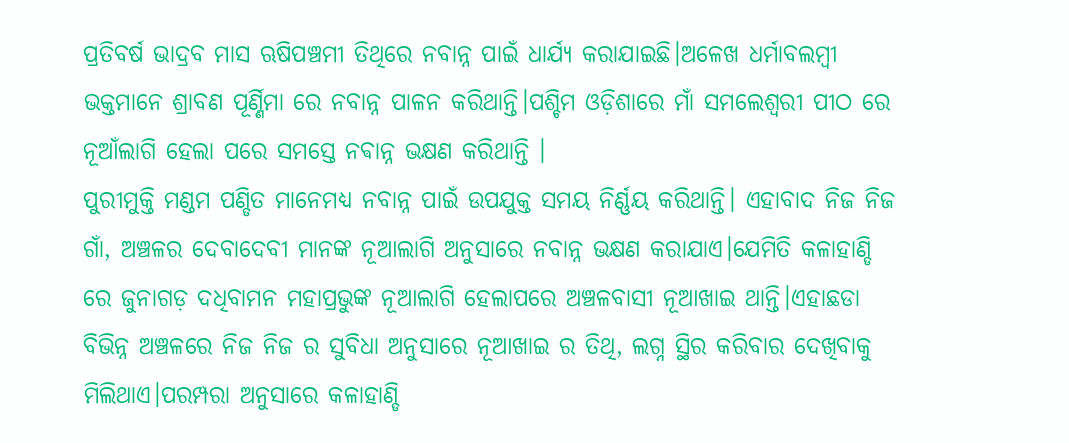ପ୍ରତିବର୍ଷ ଭାଦ୍ରବ ମାସ ଋଷିପଞ୍ଚମୀ ତିଥିରେ ନବାନ୍ନ ପାଇଁ ଧାର୍ଯ୍ୟ କରାଯାଇଛି।ଅଳେଖ ଧର୍ମାବଲମ୍ବୀ ଭକ୍ତମାନେ ଶ୍ରାବଣ ପୂର୍ଣ୍ଣିମା ରେ ନବାନ୍ନ ପାଳନ କରିଥାନ୍ତି।ପଶ୍ଚିମ ଓଡ଼ିଶାରେ ମାଁ ସମଲେଶ୍ବରୀ ପୀଠ ରେ ନୂଆଁଲାଗି ହେଲା ପରେ ସମସ୍ତେ ନଵାନ୍ନ ଭକ୍ଷଣ କରିଥାନ୍ତି ।
ପୁରୀମୁକ୍ତି ମଣ୍ଡମ ପଣ୍ଡିତ ମାନେମଧ୍ୟ ନବାନ୍ନ ପାଇଁ ଉପଯୁକ୍ତ ସମୟ ନିର୍ଣ୍ଣୟ କରିଥାନ୍ତି। ଏହାବାଦ ନିଜ ନିଜ ଗାଁ, ଅଞ୍ଚଳର ଦେବାଦେବୀ ମାନଙ୍କ ନୂଆଲାଗି ଅନୁସାରେ ନବାନ୍ନ ଭକ୍ଷଣ କରାଯାଏ।ଯେମିତି କଳାହାଣ୍ଡି ରେ ଜୁନାଗଡ଼ ଦଧିବାମନ ମହାପ୍ରଭୁଙ୍କ ନୂଆଲାଗି ହେଲାପରେ ଅଞ୍ଚଳବାସୀ ନୂଆଖାଇ ଥାନ୍ତି।ଏହାଛଡା ବିଭିନ୍ନ ଅଞ୍ଚଳରେ ନିଜ ନିଜ ର ସୁବିଧା ଅନୁସାରେ ନୂଆଖାଇ ର ତିଥି, ଲଗ୍ନ ସ୍ଥିର କରିବାର ଦେଖିବାକୁ ମିଲିଥାଏ।ପରମ୍ପରା ଅନୁସାରେ କଳାହାଣ୍ଡି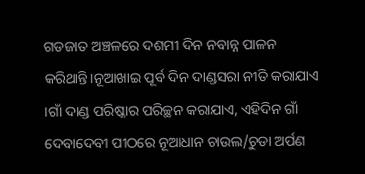ଗଡଜାତ ଅଞ୍ଚଳରେ ଦଶମୀ ଦିନ ନବାନ୍ନ ପାଳନ କରିଥାନ୍ତି।ନୂଆଖାଇ ପୂର୍ବ ଦିନ ଦାଣ୍ଡସରା ନୀତି କରାଯାଏ ।ଗାଁ ଦାଣ୍ଡ ପରିଷ୍କାର ପରିଚ୍ଛନ କରାଯାଏ, ଏହିଦିନ ଗାଁ ଦେବାଦେବୀ ପୀଠରେ ନୂଆଧାନ ଚାଉଲ/ଚୁଡା ଅର୍ପଣ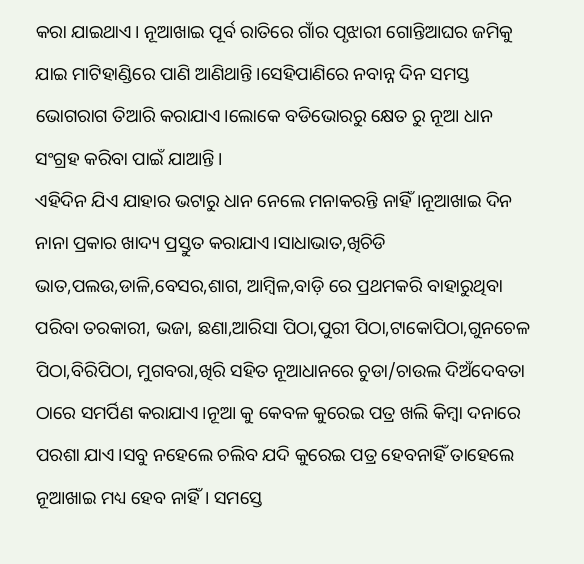କରା ଯାଇଥାଏ। ନୂଆଖାଇ ପୂର୍ବ ରାତିରେ ଗାଁର ପୃଝାରୀ ଗୋନ୍ତିଆଘର ଜମିକୁ ଯାଇ ମାଟିହାଣ୍ଡିରେ ପାଣି ଆଣିଥାନ୍ତି।ସେହିପାଣିରେ ନବାନ୍ନ ଦିନ ସମସ୍ତ ଭୋଗରାଗ ତିଆରି କରାଯାଏ।ଲୋକେ ବଡିଭୋରରୁ କ୍ଷେତ ରୁ ନୂଆ ଧାନ ସଂଗ୍ରହ କରିବା ପାଇଁ ଯାଆନ୍ତି।
ଏହିଦିନ ଯିଏ ଯାହାର ଭଟାରୁ ଧାନ ନେଲେ ମନାକରନ୍ତି ନାହିଁ।ନୂଆଖାଇ ଦିନ ନାନା ପ୍ରକାର ଖାଦ୍ୟ ପ୍ରସ୍ତୁତ କରାଯାଏ।ସାଧାଭାତ,ଖିଚିଡି ଭାତ,ପଲଉ,ଡାଳି,ବେସର,ଶାଗ, ଆମ୍ବିଳ,ବାଡ଼ି ରେ ପ୍ରଥମକରି ବାହାରୁଥିବା ପରିବା ତରକାରୀ, ଭଜା, ଛଣା,ଆରିସା ପିଠା,ପୁରୀ ପିଠା,ଟାକୋପିଠା,ଗୁନଚେଳ ପିଠା,ବିରିପିଠା, ମୁଗବରା,ଖିରି ସହିତ ନୂଆଧାନରେ ଚୁଡା/ଚାଉଲ ଦିଅଁଦେବତା ଠାରେ ସମର୍ପିଣ କରାଯାଏ।ନୂଆ କୁ କେବଳ କୁରେଇ ପତ୍ର ଖଲି କିମ୍ବା ଦନାରେ ପରଶା ଯାଏ।ସବୁ ନହେଲେ ଚଲିବ ଯଦି କୁରେଇ ପତ୍ର ହେବନାହିଁ ତାହେଲେ ନୂଆଖାଇ ମଧ୍ୟ ହେବ ନାହିଁ। ସମସ୍ତେ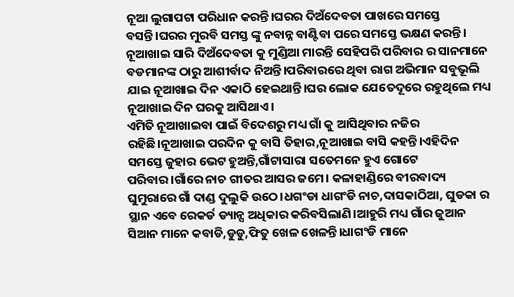ନୂଆ ଲୁଗାପଟା ପରିଧାନ କରନ୍ତି।ଘରର ଦିଅଁଦେବତା ପାଖରେ ସମସ୍ତେ ବସନ୍ତି।ଘରର ମୁରବି ସମସ୍ତ ଙ୍କୁ ନବାନ୍ନ ବାଣ୍ଟିବା ପରେ ସମସ୍ତେ ଭକ୍ଷଣ କରନ୍ତି। ନୂଆଖାଇ ସାରି ଦିଅଁଦେବତା କୁ ମୁଣ୍ଡିଆ ମାରନ୍ତି ସେହିପରି ପରିବାର ର ସାନମାନେ ବଡମାନଙ୍କ ଠାରୁ ଆଶୀର୍ବାଦ ନିଅନ୍ତି।ପରିବାରରେ ଥିବା ରାଗ ଅଭିମାନ ସବୁଭୂଲି ଯାଇ ନୂଆଖାଇ ଦିନ ଏକାଠି ହେଇଥାନ୍ତି।ଘର ଲୋକ ଯେତେଦୂରେ ରହୁଥିଲେ ମଧ୍ୟ ନୂଆଖାଇ ଦିନ ଘରକୁ ଆସିଥାଏ।
ଏମିତି ନୂଆଖାଇବା ପାଇଁ ବିଦେଶରୁ ମଧ୍ୟ ଗାଁ କୁ ଆସିଥିବାର ନଜିର ରହିଛି।ନୂଆଖାଇ ପରଦିନ କୁ ବାସି ତିହାର,ନୂଆଖାଇ ବାସି କହନ୍ତି।ଏହିଦିନ ସମସ୍ତେ ଜୁହାର ଭେଟ ହୁଅନ୍ତି,ଗାଁଟାସାରା ସତେମନେ ହୁଏ ଗୋଟେ ପରିବାର।ଗାଁରେ ନାଚ ଗୀତର ଆସର ଜମେ। କଳାହାଣ୍ଡିରେ ବୀରବାଦ୍ୟ ଘୁମୁରାରେ ଗାଁ ଦାଣ୍ଡ ଦୁଲୁକି ଉଠେ।ଧଗଂଡା ଧାଗଂଡି ନାଚ,ଦାସକାଠିଆ, ଘୁଡକା ର ସ୍ଥାନ ଏବେ ରେକର୍ଡ ଡ୍ୟାନ୍ସ ଅଧିକାର କରିବସିଲାଣି।ଆହୁରି ମଧ୍ୟ ଗାଁର ଜୁଆନ ସିଆନ ମାନେ କବାଡି,ଡୁଡୁ,ଫିତୁ ଖେଳ ଖେଳନ୍ତି।ଧାଗଂଡି ମାନେ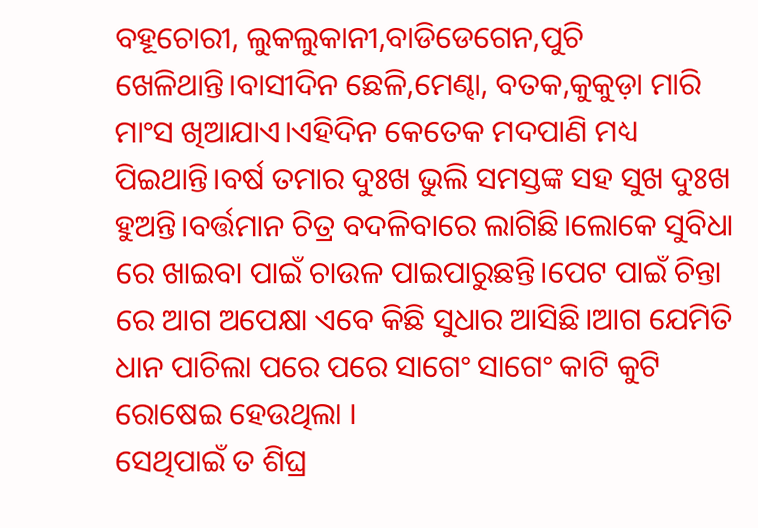ବହୂଚୋରୀ, ଲୁକଲୁକାନୀ,ବାଡିଡେଗେନ,ପୁଚି ଖେଳିଥାନ୍ତି।ବାସୀଦିନ ଛେଳି,ମେଣ୍ଢା, ବତକ,କୁକୁଡ଼ା ମାରି ମାଂସ ଖିଆଯାଏ।ଏହିଦିନ କେତେକ ମଦପାଣି ମଧ୍ୟ ପିଇଥାନ୍ତି।ବର୍ଷ ତମାର ଦୁଃଖ ଭୁଲି ସମସ୍ତଙ୍କ ସହ ସୁଖ ଦୁଃଖ ହୁଅନ୍ତି।ବର୍ତ୍ତମାନ ଚିତ୍ର ବଦଳିବାରେ ଲାଗିଛି।ଲୋକେ ସୁବିଧା ରେ ଖାଇବା ପାଇଁ ଚାଉଳ ପାଇପାରୁଛନ୍ତି।ପେଟ ପାଇଁ ଚିନ୍ତା ରେ ଆଗ ଅପେକ୍ଷା ଏବେ କିଛି ସୁଧାର ଆସିଛି।ଆଗ ଯେମିତି ଧାନ ପାଚିଲା ପରେ ପରେ ସାଗେଂ ସାଗେଂ କାଟି କୁଟି ରୋଷେଇ ହେଉଥିଲା ।
ସେଥିପାଇଁ ତ ଶିଘ୍ର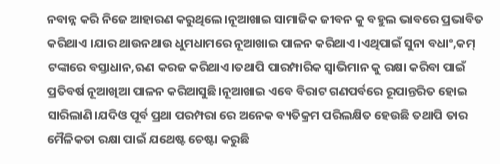ନବାନ୍ନ କରି ନିଜେ ଆହାରଣ କରୁଥିଲେ।ନୂଆଖାଇ ସାମାଜିକ ଜୀବନ କୁ ବହୁଲ ଭାବରେ ପ୍ରଭାବିତ କରିଥାଏ ।ଯାର ଥାଉନଥାଉ ଧୁମଧାମରେ ନୂଆଖାଇ ପାଳନ କରିଥାଏ।ଏଥିପାଇଁ ସୁନା ବଧାଂ,କମ୍ ଟଙ୍କାରେ ବସ୍ତାଧାନ,ଋଣ କରଜ କରିଥାଏ।ତଥାପି ପାରମ୍ପାରିକ ସ୍ବାଭିମାନ କୁ ରକ୍ଷା କରିବା ପାଇଁ ପ୍ରତିବର୍ଷ ନୂଆଖିଆ ପାଳନ କରିଆସୁଛି।ନୂଆଖାଇ ଏବେ ବିରାଟ ଗଣପର୍ବରେ ରୂପାନ୍ତରିତ ହୋଇ ସାରିଲାଣି।ଯଦିଓ ପୂର୍ବ ପ୍ରଥା ପରମ୍ପରା ରେ ଅନେକ ବ୍ୟତିକ୍ରମ ପରିଲକ୍ଷିତ ହେଉଛି ତଥାପି ତାର ମୈଳିକତା ରକ୍ଷା ପାଇଁ ଯଥେଷ୍ଟ ଚେଷ୍ଟା କରୁଛି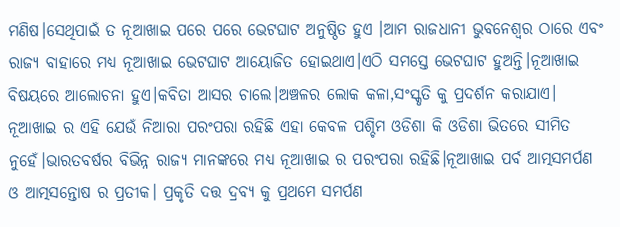ମଣିଷ।ସେଥିପାଇଁ ତ ନୂଆଖାଇ ପରେ ପରେ ଭେଟଘାଟ ଅନୁଷ୍ଠିତ ହୁଏ ।ଆମ ରାଜଧାନୀ ଭୁବନେଶ୍ବର ଠାରେ ଏବଂ ରାଜ୍ୟ ବାହାରେ ମଧ୍ୟ ନୂଆଖାଇ ଭେଟଘାଟ ଆୟୋଜିତ ହୋଇଥାଏ।ଏଠି ସମସ୍ତେ ଭେଟଘାଟ ହୁଅନ୍ତି।ନୂଆଖାଇ ବିଷୟରେ ଆଲୋଚନା ହୁଏ।କବିତା ଆସର ଚାଲେ।ଅଞ୍ଚଳର ଲୋକ କଳା,ସଂସ୍କୃତି କୁ ପ୍ରଦର୍ଶନ କରାଯାଏ।
ନୂଆଖାଇ ର ଏହି ଯେଉଁ ନିଆରା ପରଂପରା ରହିଛି ଏହା କେବଳ ପଶ୍ଚିମ ଓଡିଶା କି ଓଡିଶା ଭିତରେ ସୀମିତ ନୁହେଁ।ଭାରତବର୍ଷର ବିଭିନ୍ନ ରାଜ୍ୟ ମାନଙ୍କରେ ମଧ୍ୟ ନୂଆଖାଇ ର ପରଂପରା ରହିଛି।ନୂଆଖାଇ ପର୍ବ ଆତ୍ମସମର୍ପଣ ଓ ଆତ୍ମସନ୍ତୋଷ ର ପ୍ରତୀକ। ପ୍ରକୃତି ଦତ୍ତ ଦ୍ରବ୍ଯ କୁ ପ୍ରଥମେ ସମର୍ପଣ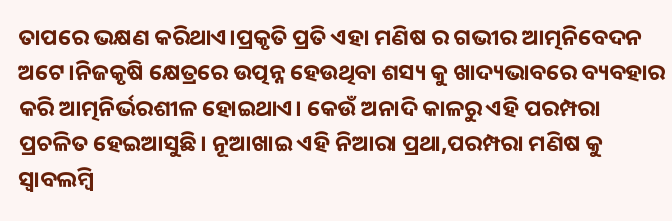ତାପରେ ଭକ୍ଷଣ କରିଥାଏ।ପ୍ରକୃତି ପ୍ରତି ଏହା ମଣିଷ ର ଗଭୀର ଆତ୍ମନିବେଦନ ଅଟେ।ନିଜକୃଷି କ୍ଷେତ୍ରରେ ଉତ୍ପନ୍ନ ହେଉଥିବା ଶସ୍ୟ କୁ ଖାଦ୍ୟଭାବରେ ବ୍ୟବହାର କରି ଆତ୍ମନିର୍ଭରଶୀଳ ହୋଇଥାଏ। କେଉଁ ଅନାଦି କାଳରୁ ଏହି ପରମ୍ପରା ପ୍ରଚଳିତ ହେଇଆସୁଛି। ନୂଆଖାଇ ଏହି ନିଆରା ପ୍ରଥା,ପରମ୍ପରା ମଣିଷ କୁ ସ୍ବାବଲମ୍ବି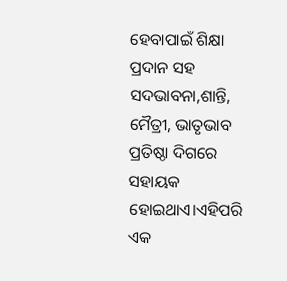ହେବାପାଇଁ ଶିକ୍ଷା ପ୍ରଦାନ ସହ ସଦଭାବନା,ଶାନ୍ତି, ମୈତ୍ରୀ, ଭାତୃଭାବ ପ୍ରତିଷ୍ଠା ଦିଗରେ ସହାୟକ ହୋଇଥାଏ।ଏହିପରି ଏକ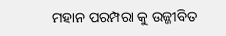ମହାନ ପରମ୍ପରା କୁ ଉଜ୍ଜୀବିତ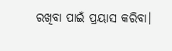ରଖିବା ପାଇଁ ପ୍ରୟାସ କରିବା।